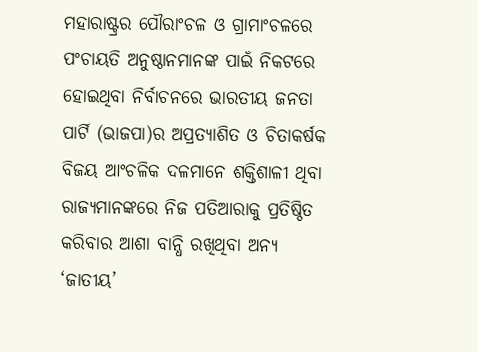ମହାରାଷ୍ଟ୍ରର ପୌରାଂଚଳ ଓ ଗ୍ରାମାଂଚଳରେ ପଂଚାୟତି ଅନୁଷ୍ଠାନମାନଙ୍କ ପାଇଁ ନିକଟରେ ହୋଇଥିବା ନିର୍ବାଚନରେ ଭାରତୀୟ ଜନତା ପାର୍ଟି (ଭାଜପା)ର ଅପ୍ରତ୍ୟାଶିତ ଓ ଚିତାକର୍ଷକ ବିଜୟ ଆଂଚଳିକ ଦଳମାନେ ଶକ୍ତିଶାଳୀ ଥିବା ରାଜ୍ୟମାନଙ୍କରେ ନିଜ ପତିଆରାକୁ ପ୍ରତିଷ୍ଠିତ କରିବାର ଆଶା ବାନ୍ଧି ରଖିଥିବା ଅନ୍ୟ ‘ଜାତୀୟ’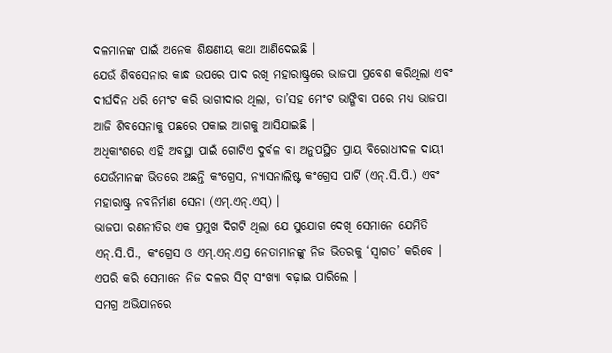ଦଳମାନଙ୍କ ପାଇଁ ଅନେକ ଶିକ୍ଷଣୀୟ କଥା ଆଣିଦେଇଛି ।
ଯେଉଁ ଶିବସେନାର କାନ୍ଧ ଉପରେ ପାଦ ରଖି ମହାରାଷ୍ଟ୍ରରେ ଭାଜପା ପ୍ରବେଶ କରିଥିଲା ଏବଂ ଦୀର୍ଘଦିନ ଧରି ମେଂଟ କରି ଭାଗୀଦାର ଥିଲା, ତା’ସହ ମେଂଟ ଭାଙ୍ଗିବା ପରେ ମଧ୍ୟ ଭାଜପା ଆଜି ଶିବସେନାକୁ ପଛରେ ପକାଇ ଆଗକୁ ଆସିଯାଇଛି ।
ଅଧିକାଂଶରେ ଏହି ଅବସ୍ଥା ପାଇଁ ଗୋଟିଏ ଦୁର୍ବଳ ବା ଅନୁପସ୍ଥିତ ପ୍ରାୟ ବିରୋଧୀଦଳ ଦାୟୀ ଯେଉଁମାନଙ୍କ ଭିତରେ ଅଛନ୍ତି କଂଗ୍ରେସ, ନ୍ୟାସନାଲିଷ୍ଟ କଂଗ୍ରେସ ପାର୍ଟି (ଏନ୍.ସି.ପି.) ଏବଂ ମହାରାଷ୍ଟ୍ର ନବନିର୍ମାଣ ସେନା (ଏମ୍.ଏନ୍.ଏସ୍) ।
ଭାଜପା ରଣନୀତିର ଏକ ପ୍ରମୁଖ ଦିଗଟି ଥିଲା ଯେ ସୁଯୋଗ ଦେଖି ସେମାନେ ଯେମିତି ଏନ୍.ସି.ପି., କଂଗ୍ରେସ ଓ ଏମ୍.ଏନ୍.ଏସ୍ର ନେତାମାନଙ୍କୁ ନିଜ ଭିତରକୁ ‘ସ୍ୱାଗତ’ କରିବେ । ଏପରି କରି ସେମାନେ ନିଜ ଦଳର ସିଟ୍ ସଂଖ୍ୟା ବଢ଼ାଇ ପାରିଲେ ।
ସମଗ୍ର ଅଭିଯାନରେ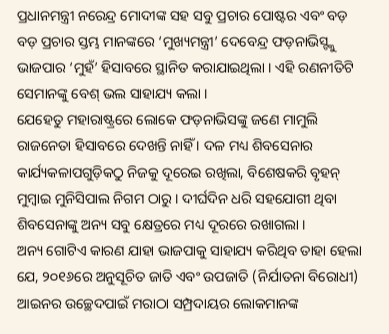ପ୍ରଧାନମନ୍ତ୍ରୀ ନରେନ୍ଦ୍ର ମୋଦୀଙ୍କ ସହ ସବୁ ପ୍ରଚାର ପୋଷ୍ଟର ଏବଂ ବଡ଼ ବଡ଼ ପ୍ରଚାର ସ୍ତମ୍ଭ ମାନଙ୍କରେ ‘ମୁଖ୍ୟମନ୍ତ୍ରୀ’ ଦେବେନ୍ଦ୍ର ଫଡ଼ନାଭିସ୍ଙ୍କୁ ଭାଜପାର ‘ମୁହଁ’ ହିସାବରେ ସ୍ଥାନିତ କରାଯାଇଥିଲା । ଏହି ରଣନୀତିଟି ସେମାନଙ୍କୁ ବେଶ୍ ଭଲ ସାହାଯ୍ୟ କଲା ।
ଯେହେତୁ ମହାରାଷ୍ଟ୍ରରେ ଲୋକେ ଫଡ଼ନାଭିସଙ୍କୁ ଜଣେ ମାମୁଲି ରାଜନେତା ହିସାବରେ ଦେଖନ୍ତି ନାହିଁ । ଦଳ ମଧ୍ୟ ଶିବସେନାର କାର୍ଯ୍ୟକଳାପଗୁଡ଼ିକଠୁ ନିଜକୁ ଦୂରେଇ ରଖିଲା, ବିଶେଷକରି ବୃହନ୍ ମୁମ୍ବାଇ ମୁନିସିପାଲ ନିଗମ ଠାରୁ । ଦୀର୍ଘଦିନ ଧରି ସହଯୋଗୀ ଥିବା ଶିବସେନାଙ୍କୁ ଅନ୍ୟ ସବୁ କ୍ଷେତ୍ରରେ ମଧ୍ୟ ଦୂରରେ ରଖାଗଲା ।
ଅନ୍ୟ ଗୋଟିଏ କାରଣ ଯାହା ଭାଜପାକୁ ସାହାଯ୍ୟ କରିଥିବ ତାହା ହେଲା ଯେ, ୨୦୧୬ରେ ଅନୁସୂଚିତ ଜାତି ଏବଂ ଉପଜାତି (ନିର୍ଯାତନା ବିରୋଧୀ) ଆଇନର ଉଚ୍ଛେଦପାଇଁ ମରାଠା ସମ୍ପ୍ରଦାୟର ଲୋକମାନଙ୍କ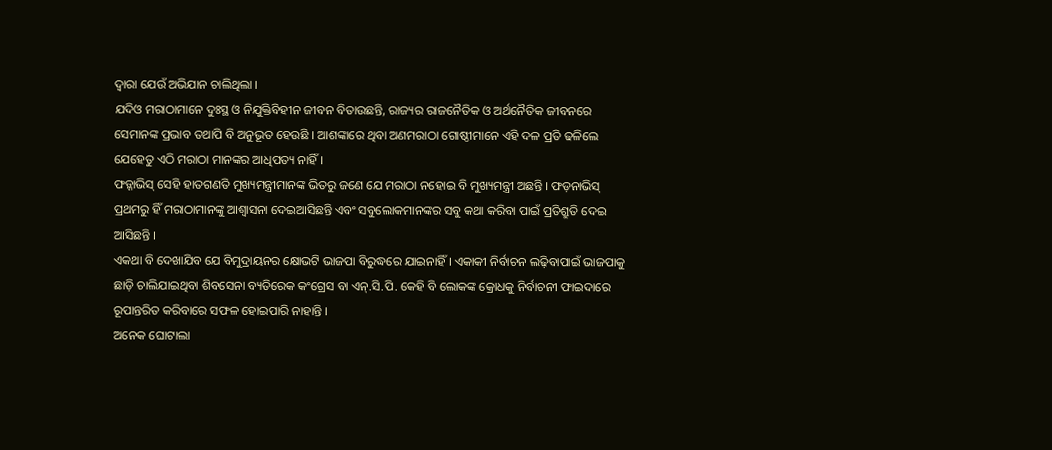ଦ୍ୱାରା ଯେଉଁ ଅଭିଯାନ ଚାଲିଥିଲା ।
ଯଦିଓ ମରାଠାମାନେ ଦୁଃସ୍ଥ ଓ ନିଯୁକ୍ତିବିହୀନ ଜୀବନ ବିତାଉଛନ୍ତି, ରାଜ୍ୟର ରାଜନୈତିକ ଓ ଅର୍ଥନୈତିକ ଜୀବନରେ ସେମାନଙ୍କ ପ୍ରଭାବ ତଥାପି ବି ଅନୁଭୂତ ହେଉଛି । ଆଶଙ୍କାରେ ଥିବା ଅଣମରାଠା ଗୋଷ୍ଠୀମାନେ ଏହି ଦଳ ପ୍ରତି ଢଳିଲେ ଯେହେତୁ ଏଠି ମରାଠା ମାନଙ୍କର ଆଧିପତ୍ୟ ନାହିଁ ।
ଫଡ଼୍ନାଭିସ୍ ସେହି ହାତଗଣତି ମୁଖ୍ୟମନ୍ତ୍ରୀମାନଙ୍କ ଭିତରୁ ଜଣେ ଯେ ମରାଠା ନହୋଇ ବି ମୁଖ୍ୟମନ୍ତ୍ରୀ ଅଛନ୍ତି । ଫଡ଼ନାଭିସ୍ ପ୍ରଥମରୁ ହିଁ ମରାଠାମାନଙ୍କୁ ଆଶ୍ୱାସନା ଦେଇଆସିଛନ୍ତି ଏବଂ ସବୁଲୋକମାନଙ୍କର ସବୁ କଥା କରିବା ପାଇଁ ପ୍ରତିଶ୍ରୁତି ଦେଇ ଆସିଛନ୍ତି ।
ଏକଥା ବି ଦେଖାଯିବ ଯେ ବିମୁଦ୍ରାୟନର କ୍ଷୋଭଟି ଭାଜପା ବିରୁଦ୍ଧରେ ଯାଇନାହିଁ । ଏକାକୀ ନିର୍ବାଚନ ଲଢ଼ିବାପାଇଁ ଭାଜପାକୁ ଛାଡ଼ି ଚାଲିଯାଇଥିବା ଶିବସେନା ବ୍ୟତିରେକ କଂଗ୍ରେସ ବା ଏନ୍.ସି.ପି. କେହି ବି ଲୋକଙ୍କ କ୍ରୋଧକୁ ନିର୍ବାଚନୀ ଫାଇଦାରେ ରୂପାନ୍ତରିତ କରିବାରେ ସଫଳ ହୋଇପାରି ନାହାନ୍ତି ।
ଅନେକ ଘୋଟାଲା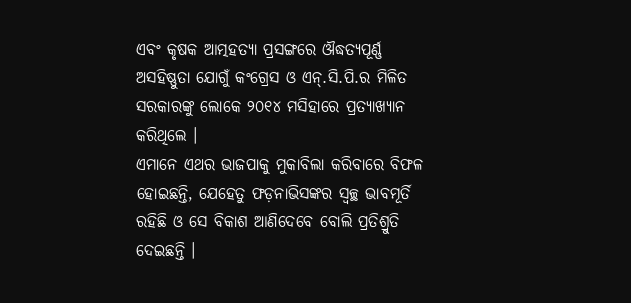ଏବଂ କୃଷକ ଆତ୍ମହତ୍ୟା ପ୍ରସଙ୍ଗରେ ଔଦ୍ଧତ୍ୟପୂର୍ଣ୍ଣ ଅସହିଷ୍ଣୁତା ଯୋଗୁଁ କଂଗ୍ରେସ ଓ ଏନ୍.ସି.ପି.ର ମିଳିତ ସରକାରଙ୍କୁ ଲୋକେ ୨୦୧୪ ମସିହାରେ ପ୍ରତ୍ୟାଖ୍ୟାନ କରିଥିଲେ ।
ଏମାନେ ଏଥର ଭାଜପାକୁ ମୁକାବିଲା କରିବାରେ ବିଫଳ ହୋଇଛନ୍ତି, ଯେହେତୁ ଫଡ଼ନାଭିସଙ୍କର ସ୍ୱଚ୍ଛ ଭାବମୂର୍ତି ରହିଛି ଓ ସେ ବିକାଶ ଆଣିଦେବେ ବୋଲି ପ୍ରତିଶ୍ରୁତି ଦେଇଛନ୍ତି ।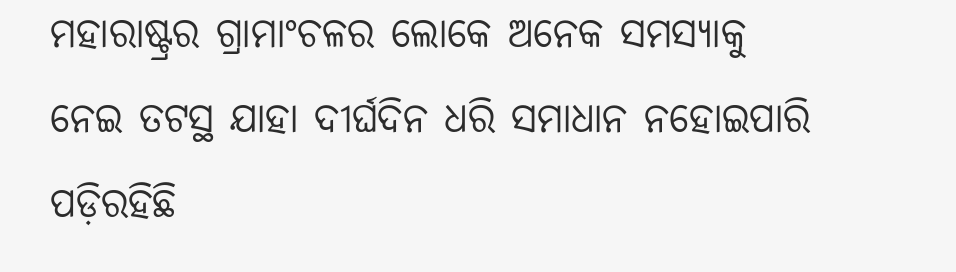ମହାରାଷ୍ଟ୍ରର ଗ୍ରାମାଂଚଳର ଲୋକେ ଅନେକ ସମସ୍ୟାକୁ ନେଇ ତଟସ୍ଥ ଯାହା ଦୀର୍ଘଦିନ ଧରି ସମାଧାନ ନହୋଇପାରି ପଡ଼ିରହିଛି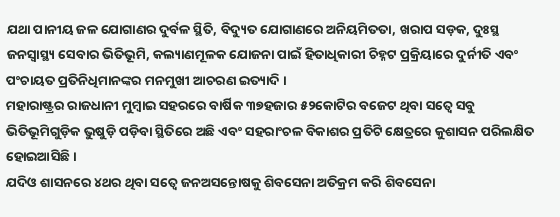ଯଥା ପାନୀୟ ଜଳ ଯୋଗାଣର ଦୁର୍ବଳ ସ୍ଥିତି, ବିଦ୍ୟୁତ ଯୋଗାଣରେ ଅନିୟମିତତା, ଖରାପ ସଡ଼କ, ଦୁଃସ୍ଥ ଜନସ୍ୱାସ୍ଥ୍ୟ ସେବାର ଭିତିଭୂମି, କଲ୍ୟାଣମୂଳକ ଯୋଜନା ପାଇଁ ହିତାଧିକାରୀ ଚିହ୍ନଟ ପ୍ରକ୍ରିୟାରେ ଦୁର୍ନୀତି ଏବଂ ପଂଚାୟତ ପ୍ରତିନିଧିମାନଙ୍କର ମନମୁଖୀ ଆଚରଣ ଇତ୍ୟାଦି ।
ମହାରାଷ୍ଟ୍ରର ରାଜଧାନୀ ମୁମ୍ବାଇ ସହରରେ ବାର୍ଷିକ ୩୭ହଜାର ୫୨କୋଟିର ବଜେଟ ଥିବା ସତ୍ୱେ ସବୁ ଭିତିଭୂମିଗୁଡ଼ିକ ଭୁଷୁଡ଼ି ପଡ଼ିବା ସ୍ଥିତିରେ ଅଛି ଏବଂ ସହରାଂଚଳ ବିକାଶର ପ୍ରତିଟି କ୍ଷେତ୍ରରେ କୁଶାସନ ପରିଲକ୍ଷିତ ହୋଇଆସିଛି ।
ଯଦିଓ ଶାସନରେ ୪ଥର ଥିବା ସତ୍ୱେ ଜନଅସନ୍ତୋଷକୁ ଶିବସେନା ଅତିକ୍ରମ କରି ଶିବସେନା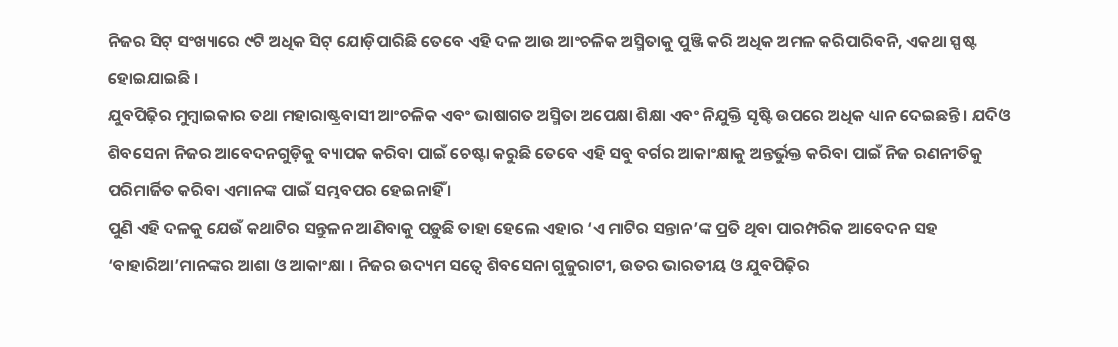ନିଜର ସିଟ୍ ସଂଖ୍ୟାରେ ୯ଟି ଅଧିକ ସିଟ୍ ଯୋଡ଼ିପାରିଛି ତେବେ ଏହି ଦଳ ଆଉ ଆଂଚଳିକ ଅସ୍ମିତାକୁ ପୁଞ୍ଜି କରି ଅଧିକ ଅମଳ କରିପାରିବନି, ଏକଥା ସ୍ପଷ୍ଟ ହୋଇଯାଇଛି ।
ଯୁବପିଢ଼ିର ମୁମ୍ବାଇକାର ତଥା ମହାରାଷ୍ଟ୍ରବାସୀ ଆଂଚଳିକ ଏବଂ ଭାଷାଗତ ଅସ୍ମିତା ଅପେକ୍ଷା ଶିକ୍ଷା ଏବଂ ନିଯୁକ୍ତି ସୃଷ୍ଟି ଉପରେ ଅଧିକ ଧ୍ୟାନ ଦେଇଛନ୍ତି । ଯଦିଓ ଶିବସେନା ନିଜର ଆବେଦନଗୁଡ଼ିକୁ ବ୍ୟାପକ କରିବା ପାଇଁ ଚେଷ୍ଟା କରୁଛି ତେବେ ଏହି ସବୁ ବର୍ଗର ଆକାଂକ୍ଷାକୁ ଅନ୍ତର୍ଭୁକ୍ତ କରିବା ପାଇଁ ନିଜ ରଣନୀତିକୁ ପରିମାର୍ଜିତ କରିବା ଏମାନଙ୍କ ପାଇଁ ସମ୍ଭବପର ହେଇନାହିଁ ।
ପୁଣି ଏହି ଦଳକୁ ଯେଉଁ କଥାଟିର ସନ୍ତୁଳନ ଆଣିବାକୁ ପଡ଼ୁଛି ତାହା ହେଲେ ଏହାର ‘ଏ ମାଟିର ସନ୍ତାନ’ଙ୍କ ପ୍ରତି ଥିବା ପାରମ୍ପରିକ ଆବେଦନ ସହ ‘ବାହାରିଆ’ମାନଙ୍କର ଆଶା ଓ ଆକାଂକ୍ଷା । ନିଜର ଉଦ୍ୟମ ସତ୍ୱେ ଶିବସେନା ଗୁଜୁରାଟୀ, ଉତର ଭାରତୀୟ ଓ ଯୁବପିଢ଼ିର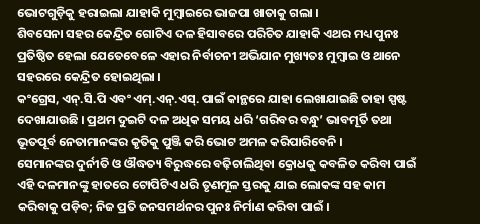ଭୋଟଗୁଡ଼ିକୁ ହରାଇଲା ଯାହାକି ମୁମ୍ବାଇରେ ଭାଜପା ଖାତାକୁ ଗଲା ।
ଶିବସେନା ସହର କେନ୍ଦ୍ରିତ ଗୋଟିଏ ଦଳ ହିସାବରେ ପରିଚିତ ଯାହାକି ଏଥର ମଧ୍ୟ ପୁନଃ ପ୍ରତିଷ୍ଠିତ ହେଲା ଯେତେବେଳେ ଏହାର ନିର୍ବାଚନୀ ଅଭିଯାନ ମୁଖ୍ୟତଃ ମୁମ୍ବାଇ ଓ ଥାନେ ସହରରେ କେନ୍ଦ୍ରିତ ହୋଇଥିଲା ।
କଂଗ୍ରେସ, ଏନ୍.ସି.ପି ଏବଂ ଏମ୍.ଏନ୍.ଏସ୍. ପାଇଁ କାନ୍ଥରେ ଯାହା ଲେଖାଯାଇଛି ତାହା ସ୍ପଷ୍ଟ ଦେଖାଯାଉଛି । ପ୍ରଥମ ଦୁଇଟି ଦଳ ଅଧିକ ସମୟ ଧରି ‘ଗରିବର ବନ୍ଧୁ’ ଭାବମୂର୍ତି ତଥା ଭୂତପୂର୍ବ ନେତାମାନଙ୍କର କୃତିକୁ ପୁଞ୍ଜି କରି ଭୋଟ ଅମଳ କରିପାରିବେନି ।
ସେମାନଙ୍କର ଦୁର୍ନୀତି ଓ ଔଦ୍ଧତ୍ୟ ବିରୁଦ୍ଧରେ ବଢ଼ିଚାଲିଥିବା କ୍ରୋଧକୁ କବଳିତ କରିବା ପାଇଁ ଏହି ଦଳମାନଙ୍କୁ ହାତରେ ଟୋପିଟିଏ ଧରି ତୃଣମୂଳ ସ୍ତରକୁ ଯାଇ ଲୋକଙ୍କ ସହ କାମ କରିବାକୁ ପଡ଼ିବ; ନିଜ ପ୍ରତି ଜନସମର୍ଥନର ପୁନଃ ନିର୍ମାଣ କରିବା ପାଇଁ ।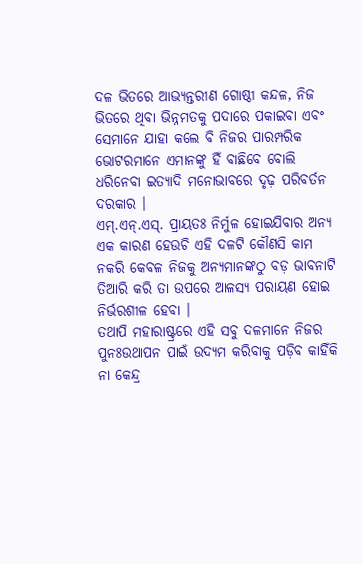ଦଳ ଭିତରେ ଆଭ୍ୟନ୍ତରୀଣ ଗୋଷ୍ଠୀ କନ୍ଦଳ, ନିଜ ଭିତରେ ଥିବା ଭିନ୍ନମତକୁ ପଦାରେ ପକାଇବା ଏବଂ ସେମାନେ ଯାହା କଲେ ବି ନିଜର ପାରମ୍ପରିକ ଭୋଟରମାନେ ଏମାନଙ୍କୁ ହିଁ ବାଛିବେ ବୋଲି ଧରିନେବା ଇତ୍ୟାଦି ମନୋଭାବରେ ଦୃଢ଼ ପରିବର୍ତନ ଦରକାର ।
ଏମ୍.ଏନ୍.ଏସ୍. ପ୍ରାୟତଃ ନିର୍ମୁଳ ହୋଇଯିବାର ଅନ୍ୟ ଏକ କାରଣ ହେଉଚି ଏହି ଦଳଟି କୌଣସି କାମ ନକରି କେବଳ ନିଜକୁ ଅନ୍ୟମାନଙ୍କଠୁ ବଡ଼ ଭାବନାଟି ତିଆରି କରି ତା ଉପରେ ଆଳସ୍ୟ ପରାୟଣ ହୋଇ ନିର୍ଭରଶୀଳ ହେବା ।
ତଥାପି ମହାରାଷ୍ଟ୍ରରେ ଏହି ସବୁ ଦଳମାନେ ନିଜର ପୁନଃଉଥାପନ ପାଇଁ ଉଦ୍ୟମ କରିବାକୁ ପଡ଼ିବ କାହିଁକି ନା କେନ୍ଦ୍ର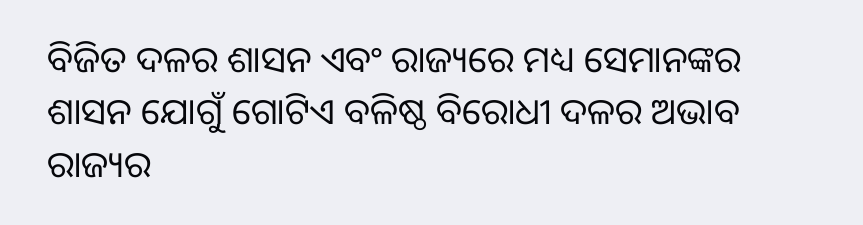ବିଜିତ ଦଳର ଶାସନ ଏବଂ ରାଜ୍ୟରେ ମଧ୍ୟ ସେମାନଙ୍କର ଶାସନ ଯୋଗୁଁ ଗୋଟିଏ ବଳିଷ୍ଠ ବିରୋଧୀ ଦଳର ଅଭାବ ରାଜ୍ୟର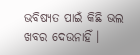ଭବିଷ୍ୟତ ପାଇଁ କିଛି ଭଲ ଖବର ଦେଉନାହିଁ ।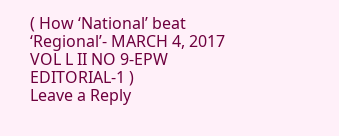( How ‘National’ beat ‘Regional’- MARCH 4, 2017 VOL L II NO 9-EPW EDITORIAL-1 )
Leave a Reply